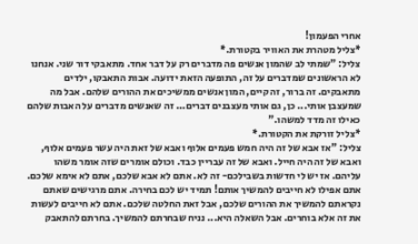אחרי הפעמון!
*צליל מטהרת את האוויר בקטורת.*
צליל: "שמתי לב שהמון אנשים פה מדברים רק על דבר אחד. מתאבקי דור שני. אנחנו לא הראשונים שמדברים על זה, התופעה הזאת ידועה. אבות התאבקו, ילדים מתאבקים. זה ברור, זה קיים, המון אנשים ממשיכים את ההורים שלהם. אבל מה שמעצבן אותי... כן, גם אותי מעצבנים דברים... זה שאנשים מדברים על האבות שלהם כאילו זה מדד למשהו."
*צליל זורקת את הקטורת.*
צליל: "אז אבא של זה היה חמש פעמים אלוף ואבא של זאת היה עשר פעמים אלוף, ואבא של זה היה חייל. ואבא של זה עבריין כבד. וכולם אומרים שזה אומר משהו עליהם. אז יש לי חדשות בשבילכם- זה לא. אתם לא אבא שלכם, אתם לא אימא שלכם. אתם אפילו לא חייבים להמשיך אותם! תמיד יש לכם בחירה. אתם מרגישים שאתם נקראתם להמשיך את ההורים שלכם, אבל זאת החלטה שלכם. אתם לא חייבים לעשות את זה אלא בוחרים. אבל השאלה היא... נניח שבחרתם להמשיך. בחרתם להתאבק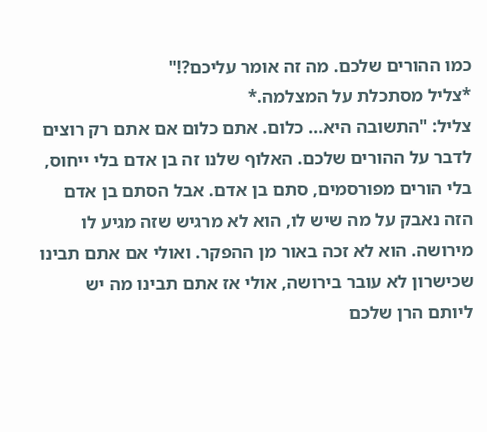כמו ההורים שלכם. מה זה אומר עליכם?!"
*צליל מסתכלת על המצלמה.*
צליל: "התשובה היא... כלום. אתם כלום אם אתם רק רוצים לדבר על ההורים שלכם. האלוף שלנו זה בן אדם בלי ייחוס, בלי הורים מפורסמים, סתם בן אדם. אבל הסתם בן אדם הזה נאבק על מה שיש לו, הוא לא מרגיש שזה מגיע לו מירושה. הוא לא זכה באור מן ההפקר. ואולי אם אתם תבינו שכישרון לא עובר בירושה, אולי אז אתם תבינו מה יש ליותם הרן שלכם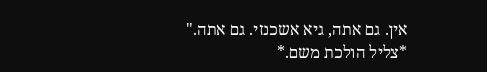אין. גם אתה, גיא אשכנזי. גם אתה."
*צליל הולכת משם.*